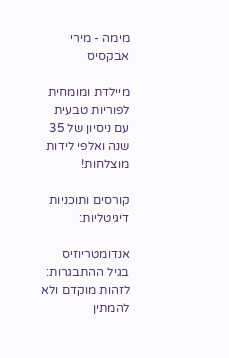מימה - מירי אבקסיס

מיילדת ומומחית לפוריות טבעית עם ניסיון של 35 שנה ואלפי לידות מוצלחות!

קורסים ותוכניות דיגיטליות:

אנדומטריוזיס בגיל ההתבגרות: לזהות מוקדם ולא להמתין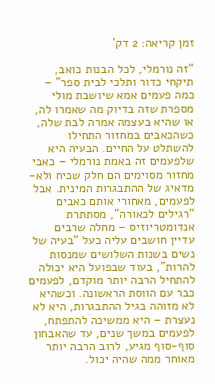זמן קריאה: 2 דק'

“זה נורמלי, לכל הבנות כואב, תיקחי כדור ותלכי לבית ספר” – כמה פעמים אמא שיושבת מולי מספרת שזה בדיוק מה שאמרו לה, או שהיא בעצמה אמרה לבת שלה, כשהכאבים במחזור התחילו להשתלט על החיים. הבעיה היא שלפעמים זה באמת נורמלי – כאבי מחזור מסוימים הם חלק שכיח ולא-מדאיג של ההתבגרות המינית. אבל לפעמים, מאחורי אותם כאבים “רגילים לכאורה”, מסתתרת אנדומטריוזיס – מחלה שרבים עדיין חושבים עליה כעל “בעיה של נשים בשנות השלושים שמנסות להרות”, בעוד שבפועל היא יכולה להתחיל הרבה יותר מוקדם, לפעמים כבר עם הווסת הראשונה. וכשהיא לא מזוהה בגיל ההתבגרות, היא לא נעצרת – היא ממשיכה להתפתח, לפעמים במשך שנים, עד שהאבחון סוף-סוף מגיע, לרוב הרבה יותר מאוחר ממה שהיה יכול.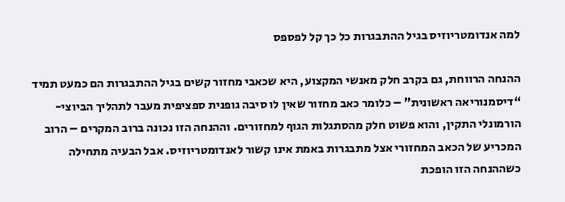למה אנדומטריוזיס בגיל ההתבגרות כל כך קל לפספס

ההנחה הרווחת, גם בקרב חלק מאנשי המקצוע, היא שכאבי מחזור קשים בגיל ההתבגרות הם כמעט תמיד “דיסמנוריאה ראשונית” – כלומר כאב מחזור שאין לו סיבה גופנית ספציפית מעבר לתהליך הביוצי-הורמונלי התקין, והוא פשוט חלק מהסתגלות הגוף למחזורים. וההנחה הזו נכונה ברוב המקרים – הרוב המכריע של הכאב המחזורי אצל מתבגרות באמת אינו קשור לאנדומטריוזיס. אבל הבעיה מתחילה כשההנחה הזו הופכת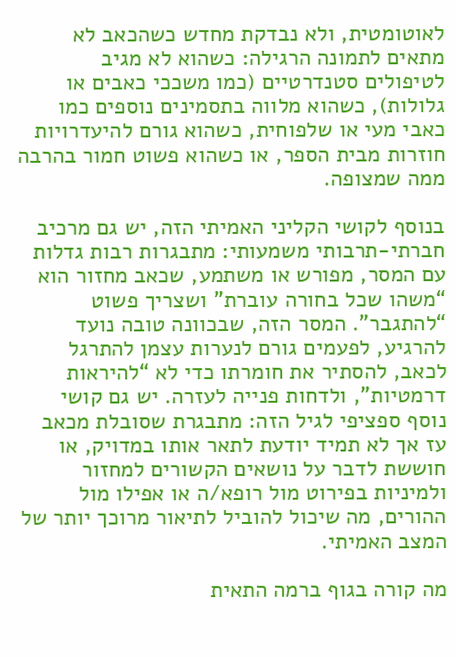לאוטומטית, ולא נבדקת מחדש כשהכאב לא מתאים לתמונה הרגילה: כשהוא לא מגיב לטיפולים סטנדרטיים (כמו משככי כאבים או גלולות), כשהוא מלווה בתסמינים נוספים כמו כאבי מעי או שלפוחית, כשהוא גורם להיעדרויות חוזרות מבית הספר, או כשהוא פשוט חמור בהרבה ממה שמצופה.

בנוסף לקושי הקליני האמיתי הזה, יש גם מרכיב חברתי-תרבותי משמעותי: מתבגרות רבות גדלות עם המסר, מפורש או משתמע, שכאב מחזור הוא “משהו שכל בחורה עוברת” ושצריך פשוט “להתגבר”. המסר הזה, שבכוונה טובה נועד להרגיע, לפעמים גורם לנערות עצמן להתרגל לכאב, להסתיר את חומרתו כדי לא “להיראות דרמטיות”, ולדחות פנייה לעזרה. יש גם קושי נוסף ספציפי לגיל הזה: מתבגרת שסובלת מכאב עז אך לא תמיד יודעת לתאר אותו במדויק, או חוששת לדבר על נושאים הקשורים למחזור ולמיניות בפירוט מול רופא/ה או אפילו מול ההורים, מה שיכול להוביל לתיאור מרוכך יותר של המצב האמיתי.

מה קורה בגוף ברמה התאית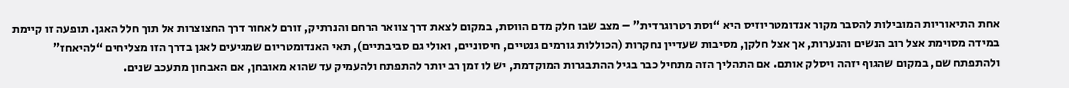אחת התיאוריות המובילות להסבר מקור אנדומטריוזיס היא “וסת רטרוגרדית” – מצב שבו חלק מדם הווסת, במקום לצאת דרך צוואר הרחם והנרתיק, זורם לאחור דרך החצוצרות אל תוך חלל האגן. תופעה זו קיימת במידה מסוימת אצל רוב הנשים והנערות, אך אצל חלקן, מסיבות שעדיין נחקרות (הכוללות גורמים גנטיים, חיסוניים, ואולי גם סביבתיים), תאי האנדומטריום שמגיעים לאגן בדרך הזו מצליחים “להיאחז” ולהתפתח שם, במקום שהגוף יזהה ויסלק אותם. אם התהליך הזה מתחיל כבר בגיל ההתבגרות המוקדמת, יש לו זמן רב יותר להתפתח ולהעמיק עד שהוא מאובחן, אם האבחון מתעכב שנים.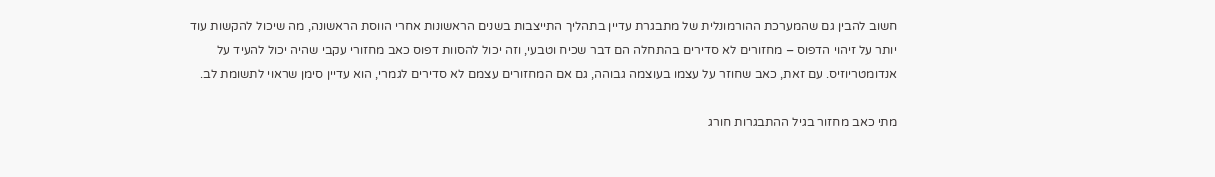חשוב להבין גם שהמערכת ההורמונלית של מתבגרת עדיין בתהליך התייצבות בשנים הראשונות אחרי הווסת הראשונה, מה שיכול להקשות עוד יותר על זיהוי הדפוס – מחזורים לא סדירים בהתחלה הם דבר שכיח וטבעי, וזה יכול להסוות דפוס כאב מחזורי עקבי שהיה יכול להעיד על אנדומטריוזיס. עם זאת, כאב שחוזר על עצמו בעוצמה גבוהה, גם אם המחזורים עצמם לא סדירים לגמרי, הוא עדיין סימן שראוי לתשומת לב.

מתי כאב מחזור בגיל ההתבגרות חורג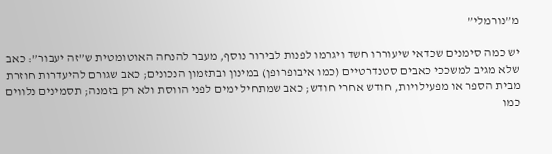מ”נורמלי”

יש כמה סימנים שכדאי שיעוררו חשד ויגרמו לפנות לבירור נוסף, מעבר להנחה האוטומטית ש”זה יעבור”: כאב שלא מגיב למשככי כאבים סטנדרטיים (כמו איבופרופן) במינון ובתזמון הנכונים; כאב שגורם להיעדרות חוזרת מבית הספר או מפעילויות, חודש אחרי חודש; כאב שמתחיל ימים לפני הווסת ולא רק בזמנה; תסמינים נלווים כמו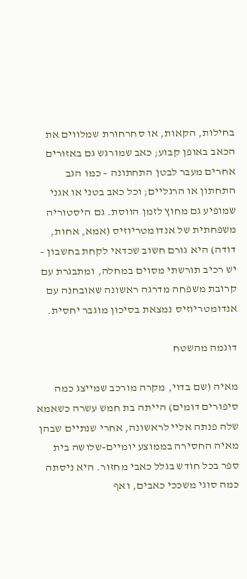בחילות, הקאות, או סחרחורת שמלווים את הכאב באופן קבוע; כאב שמורגש גם באזורים אחרים מעבר לבטן התחתונה – כמו הגב התחתון או הרגליים; וכל כאב בטני או אגני שמופיע גם מחוץ לזמן הווסת. גם היסטוריה משפחתית של אנדומטריוזיס (אמא, אחות, דודה) היא גורם חשוב שכדאי לקחת בחשבון – יש רכיב תורשתי מסוים במחלה, ומתבגרת עם קרובת משפחה מדרגה ראשונה שאובחנה עם אנדומטריוזיס נמצאת בסיכון מוגבר יחסית.

דוגמה מהשטח

מאיה (שם בדוי, מקרה מורכב שמייצג כמה סיפורים דומים) הייתה בת חמש עשרה כשאמא שלה פנתה אליי לראשונה, אחרי שנתיים שבהן מאיה החסירה בממוצע יומיים-שלושה בית ספר בכל חודש בגלל כאבי מחזור. היא ניסתה כמה סוגי משככי כאבים, ואף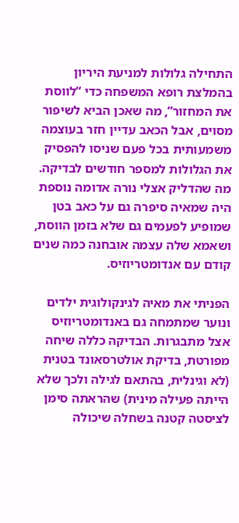התחילה גלולות למניעת היריון בהמלצת רופא המשפחה כדי “לווסת את המחזור”, מה שאכן הביא לשיפור מסוים, אבל הכאב עדיין חזר בעוצמה משמעותית בכל פעם שניסו להפסיק את הגלולות למספר חודשים לבדיקה. מה שהדליק אצלי נורה אדומה נוספת היה שמאיה סיפרה גם על כאב בטן שמופיע לפעמים גם שלא בזמן הווסת, ושאמא שלה עצמה אובחנה כמה שנים קודם עם אנדומטריוזיס.

הפניתי את מאיה לגינקולוגית ילדים ונוער שמתמחה גם באנדומטריוזיס אצל מתבגרות. הבדיקה כללה שיחה מפורטת, בדיקת אולטרסאונד בטנית (לא וגינלית, בהתאם לגילה ולכך שלא הייתה פעילה מינית) שהראתה סימן לציסטה קטנה בשחלה שיכולה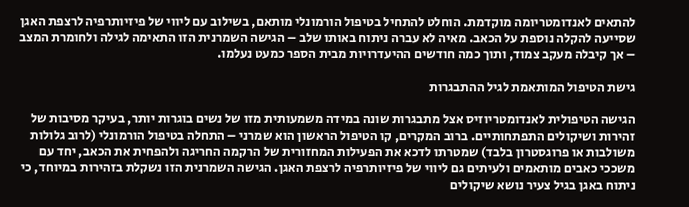להתאים לאנדומטריומה מוקדמת. הוחלט להתחיל בטיפול הורמונלי מותאם, בשילוב עם ליווי של פיזיותרפיה לרצפת האגן שסייעה להקלה נוספת על הכאב. מאיה לא עברה ניתוח באותו שלב – הגישה השמרנית הזו התאימה לגילה ולחומרת המצב – אך קיבלה מעקב צמוד, ותוך כמה חודשים ההיעדרויות מבית הספר כמעט נעלמו.

גישת הטיפול המותאמת לגיל ההתבגרות

הגישה הטיפולית לאנדומטריוזיס אצל מתבגרות שונה במידה משמעותית מזו של נשים בוגרות יותר, בעיקר מסיבות של זהירות ושיקולים התפתחותיים. ברוב המקרים, קו הטיפול הראשון הוא שמרני – התחלה בטיפול הורמונלי (לרוב גלולות משולבות או פרוגסטרון בלבד) שמטרתו לדכא את הפעילות המחזורית של הרקמה החריגה ולהפחית את הכאב, יחד עם משככי כאבים מותאמים ולעיתים גם ליווי של פיזיותרפיה לרצפת האגן. הגישה השמרנית הזו נשקלת בזהירות במיוחד, כי ניתוח באגן בגיל צעיר נושא שיקולים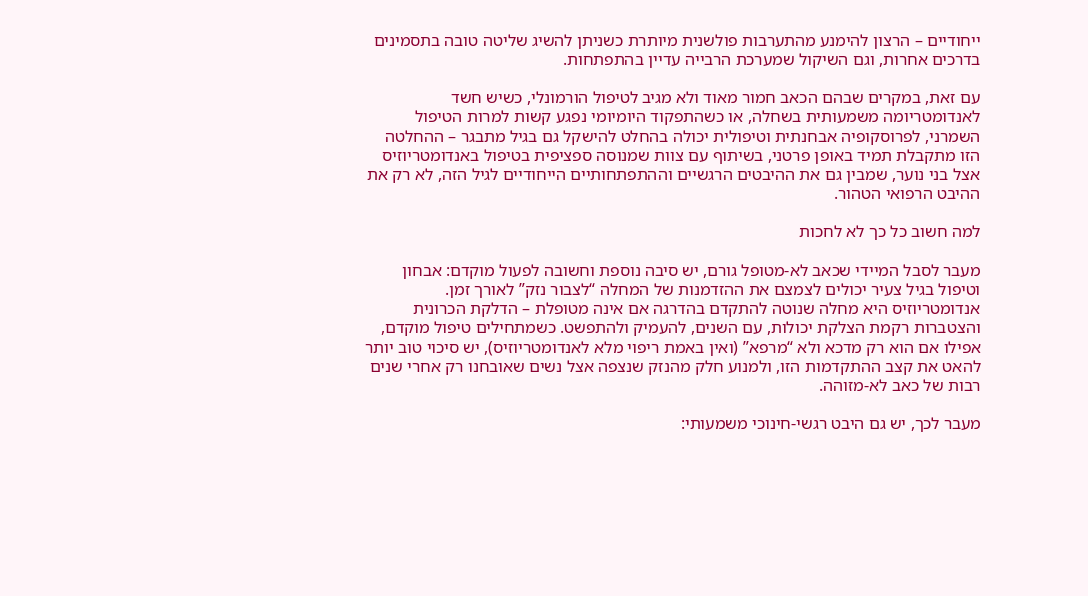ייחודיים – הרצון להימנע מהתערבות פולשנית מיותרת כשניתן להשיג שליטה טובה בתסמינים בדרכים אחרות, וגם השיקול שמערכת הרבייה עדיין בהתפתחות.

עם זאת, במקרים שבהם הכאב חמור מאוד ולא מגיב לטיפול הורמונלי, כשיש חשד לאנדומטריומה משמעותית בשחלה, או כשהתפקוד היומיומי נפגע קשות למרות הטיפול השמרני, לפרוסקופיה אבחנתית וטיפולית יכולה בהחלט להישקל גם בגיל מתבגר – ההחלטה הזו מתקבלת תמיד באופן פרטני, בשיתוף עם צוות שמנוסה ספציפית בטיפול באנדומטריוזיס אצל בני נוער, שמבין גם את ההיבטים הרגשיים וההתפתחותיים הייחודיים לגיל הזה, לא רק את ההיבט הרפואי הטהור.

למה חשוב כל כך לא לחכות

מעבר לסבל המיידי שכאב לא-מטופל גורם, יש סיבה נוספת וחשובה לפעול מוקדם: אבחון וטיפול בגיל צעיר יכולים לצמצם את ההזדמנות של המחלה “לצבור נזק” לאורך זמן. אנדומטריוזיס היא מחלה שנוטה להתקדם בהדרגה אם אינה מטופלת – הדלקת הכרונית והצטברות רקמת הצלקת יכולות, עם השנים, להעמיק ולהתפשט. כשמתחילים טיפול מוקדם, אפילו אם הוא רק מדכא ולא “מרפא” (ואין באמת ריפוי מלא לאנדומטריוזיס), יש סיכוי טוב יותר להאט את קצב ההתקדמות הזו, ולמנוע חלק מהנזק שנצפה אצל נשים שאובחנו רק אחרי שנים רבות של כאב לא-מזוהה.

מעבר לכך, יש גם היבט רגשי-חינוכי משמעותי: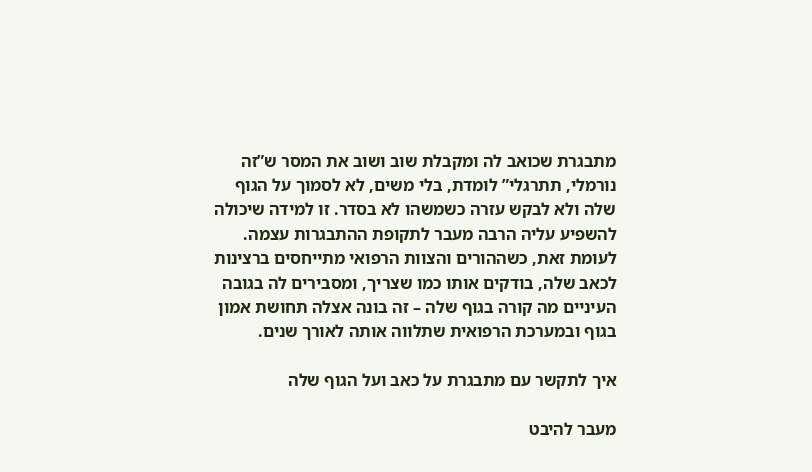מתבגרת שכואב לה ומקבלת שוב ושוב את המסר ש”זה נורמלי, תתרגלי” לומדת, בלי משים, לא לסמוך על הגוף שלה ולא לבקש עזרה כשמשהו לא בסדר. זו למידה שיכולה להשפיע עליה הרבה מעבר לתקופת ההתבגרות עצמה. לעומת זאת, כשההורים והצוות הרפואי מתייחסים ברצינות לכאב שלה, בודקים אותו כמו שצריך, ומסבירים לה בגובה העיניים מה קורה בגוף שלה – זה בונה אצלה תחושת אמון בגוף ובמערכת הרפואית שתלווה אותה לאורך שנים.

איך לתקשר עם מתבגרת על כאב ועל הגוף שלה

מעבר להיבט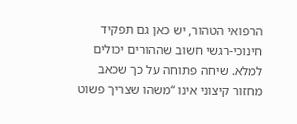הרפואי הטהור, יש כאן גם תפקיד חינוכי-רגשי חשוב שההורים יכולים למלא. שיחה פתוחה על כך שכאב מחזור קיצוני אינו “משהו שצריך פשוט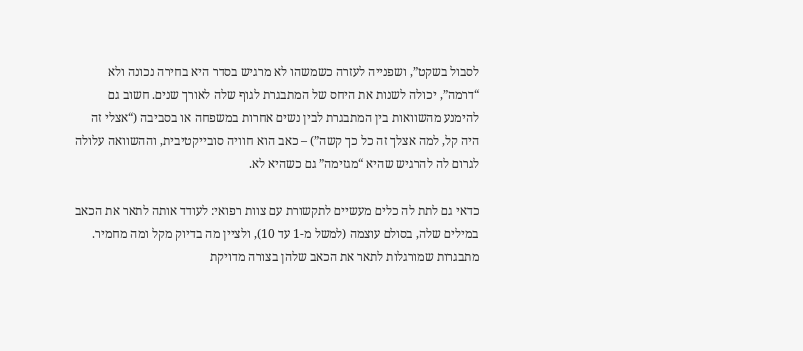לסבול בשקט”, ושפנייה לעזרה כשמשהו לא מרגיש בסדר היא בחירה נכונה ולא “דרמה”, יכולה לשנות את היחס של המתבגרת לגוף שלה לאורך שנים. חשוב גם להימנע מהשוואות בין המתבגרת לבין נשים אחרות במשפחה או בסביבה (“אצלי זה היה קל, למה אצלך זה כל כך קשה”) – כאב הוא חוויה סובייקטיבית, וההשוואה עלולה לגרום לה להרגיש שהיא “מגזימה” גם כשהיא לא.

כדאי גם לתת לה כלים מעשיים לתקשורת עם צוות רפואי: לעודד אותה לתאר את הכאב במילים שלה, בסולם עוצמה (למשל מ-1 עד 10), ולציין מה בדיוק מקל ומה מחמיר. מתבגרות שמורגלות לתאר את הכאב שלהן בצורה מדויקת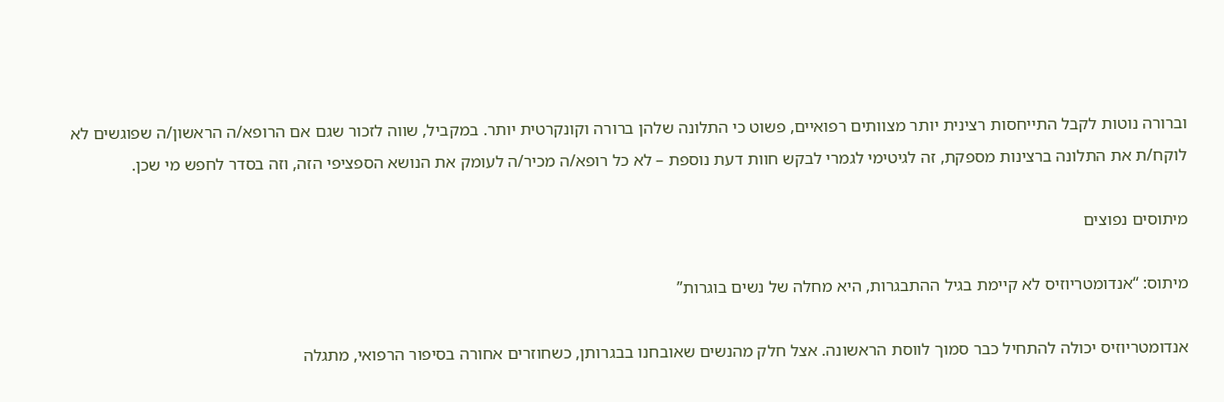וברורה נוטות לקבל התייחסות רצינית יותר מצוותים רפואיים, פשוט כי התלונה שלהן ברורה וקונקרטית יותר. במקביל, שווה לזכור שגם אם הרופא/ה הראשון/ה שפוגשים לא לוקח/ת את התלונה ברצינות מספקת, זה לגיטימי לגמרי לבקש חוות דעת נוספת – לא כל רופא/ה מכיר/ה לעומק את הנושא הספציפי הזה, וזה בסדר לחפש מי שכן.

מיתוסים נפוצים

מיתוס: “אנדומטריוזיס לא קיימת בגיל ההתבגרות, היא מחלה של נשים בוגרות”

אנדומטריוזיס יכולה להתחיל כבר סמוך לווסת הראשונה. אצל חלק מהנשים שאובחנו בבגרותן, כשחוזרים אחורה בסיפור הרפואי, מתגלה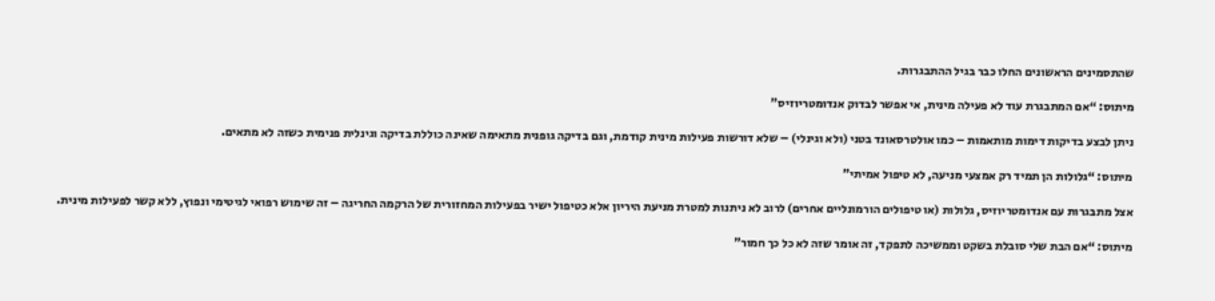שהתסמינים הראשונים החלו כבר בגיל ההתבגרות.

מיתוס: “אם המתבגרת עוד לא פעילה מינית, אי אפשר לבדוק אנדומטריוזיס”

ניתן לבצע בדיקות דימות מותאמות – כמו אולטרסאונד בטני (ולא וגינלי) – שלא דורשות פעילות מינית קודמת, וגם בדיקה גופנית מתאימה שאינה כוללת בדיקה וגינלית פנימית כשזה לא מתאים.

מיתוס: “גלולות הן תמיד רק אמצעי מניעה, לא טיפול אמיתי”

אצל מתבגרות עם אנדומטריוזיס, גלולות (או טיפולים הורמונליים אחרים) לרוב לא ניתנות למטרת מניעת היריון אלא כטיפול ישיר בפעילות המחזורית של הרקמה החריגה – זה שימוש רפואי לגיטימי ונפוץ, ללא קשר לפעילות מינית.

מיתוס: “אם הבת שלי סובלת בשקט וממשיכה לתפקד, זה אומר שזה לא כל כך חמור”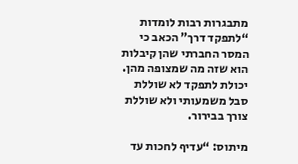מתבגרות רבות לומדות “לתפקד דרך” הכאב כי המסר החברתי שהן קיבלות הוא שזה מה שמצופה מהן. יכולת לתפקד לא שוללת סבל משמעותי ולא שוללת צורך בבירור.

מיתוס: “עדיף לחכות עד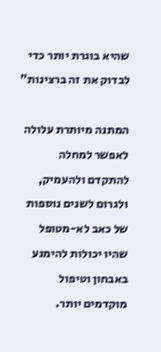שהיא בוגרת יותר כדי לבדוק את זה ברצינות”

המתנה מיותרת עלולה לאפשר למחלה להתקדם ולהעמיק, ולגרום לשנים נוספות של כאב לא-מטופל שהיו יכולות להימנע באבחון וטיפול מוקדמים יותר.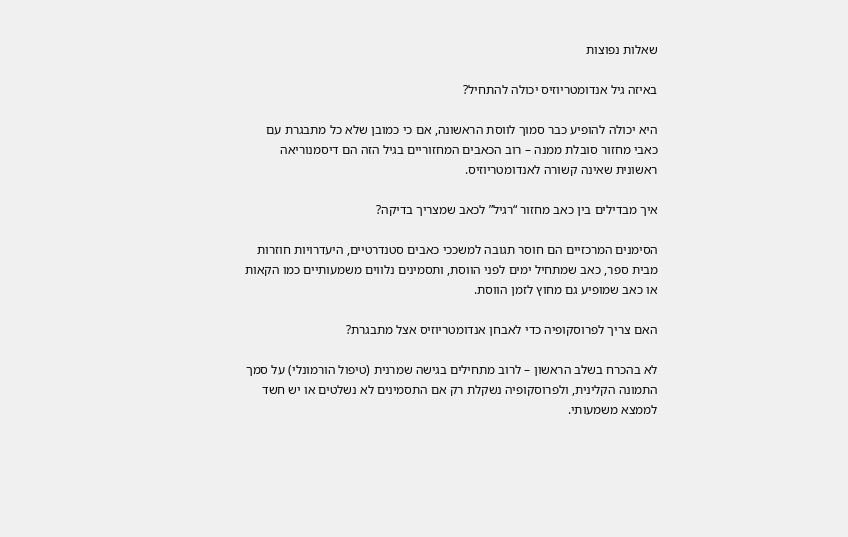שאלות נפוצות

באיזה גיל אנדומטריוזיס יכולה להתחיל?

היא יכולה להופיע כבר סמוך לווסת הראשונה, אם כי כמובן שלא כל מתבגרת עם כאבי מחזור סובלת ממנה – רוב הכאבים המחזוריים בגיל הזה הם דיסמנוריאה ראשונית שאינה קשורה לאנדומטריוזיס.

איך מבדילים בין כאב מחזור “רגיל” לכאב שמצריך בדיקה?

הסימנים המרכזיים הם חוסר תגובה למשככי כאבים סטנדרטיים, היעדרויות חוזרות מבית ספר, כאב שמתחיל ימים לפני הווסת, ותסמינים נלווים משמעותיים כמו הקאות או כאב שמופיע גם מחוץ לזמן הווסת.

האם צריך לפרוסקופיה כדי לאבחן אנדומטריוזיס אצל מתבגרת?

לא בהכרח בשלב הראשון – לרוב מתחילים בגישה שמרנית (טיפול הורמונלי) על סמך התמונה הקלינית, ולפרוסקופיה נשקלת רק אם התסמינים לא נשלטים או יש חשד לממצא משמעותי.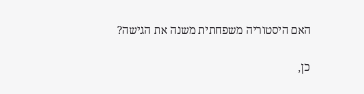האם היסטוריה משפחתית משנה את הגישה?

כן,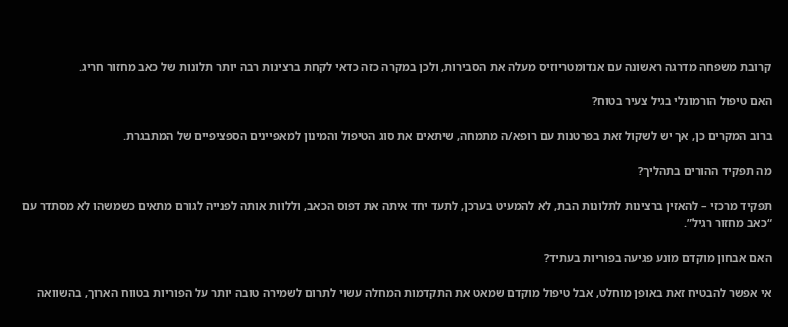קרובת משפחה מדרגה ראשונה עם אנדומטריוזיס מעלה את הסבירות, ולכן במקרה כזה כדאי לקחת ברצינות רבה יותר תלונות של כאב מחזור חריג.

האם טיפול הורמונלי בגיל צעיר בטוח?

ברוב המקרים כן, אך יש לשקול זאת בפרטנות עם רופא/ה מתמחה, שיתאים את סוג הטיפול והמינון למאפיינים הספציפיים של המתבגרת.

מה תפקיד ההורים בתהליך?

תפקיד מרכזי – להאזין ברצינות לתלונות הבת, לא להמעיט בערכן, לתעד יחד איתה את דפוס הכאב, וללוות אותה לפנייה לגורם מתאים כשמשהו לא מסתדר עם “כאב מחזור רגיל”.

האם אבחון מוקדם מונע פגיעה בפוריות בעתיד?

אי אפשר להבטיח זאת באופן מוחלט, אבל טיפול מוקדם שמאט את התקדמות המחלה עשוי לתרום לשמירה טובה יותר על הפוריות בטווח הארוך, בהשוואה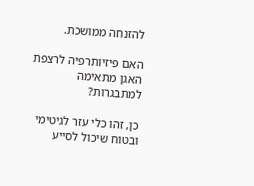להזנחה ממושכת.

האם פיזיותרפיה לרצפת האגן מתאימה למתבגרות?

כן, זהו כלי עזר לגיטימי ובטוח שיכול לסייע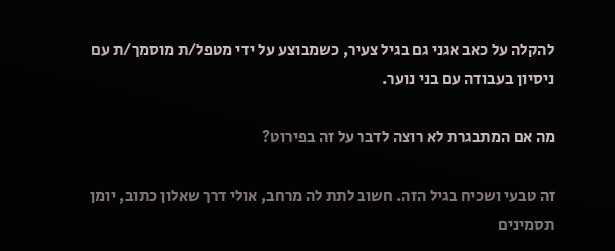להקלה על כאב אגני גם בגיל צעיר, כשמבוצע על ידי מטפל/ת מוסמך/ת עם ניסיון בעבודה עם בני נוער.

מה אם המתבגרת לא רוצה לדבר על זה בפירוט?

זה טבעי ושכיח בגיל הזה. חשוב לתת לה מרחב, אולי דרך שאלון כתוב, יומן תסמינים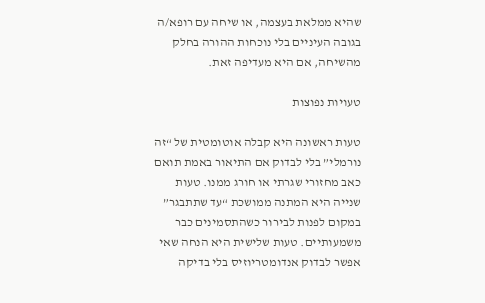שהיא ממלאת בעצמה, או שיחה עם רופא/ה בגובה העיניים בלי נוכחות ההורה בחלק מהשיחה, אם היא מעדיפה זאת.

טעויות נפוצות

טעות ראשונה היא קבלה אוטומטית של “זה נורמלי” בלי לבדוק אם התיאור באמת תואם כאב מחזורי שגרתי או חורג ממנו. טעות שנייה היא המתנה ממושכת “עד שתתבגר” במקום לפנות לבירור כשהתסמינים כבר משמעותיים. טעות שלישית היא הנחה שאי אפשר לבדוק אנדומטריוזיס בלי בדיקה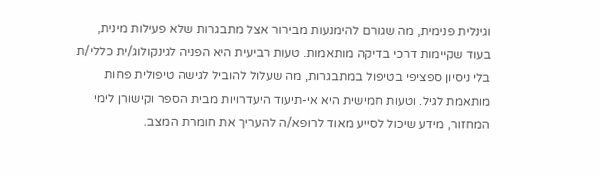וגינלית פנימית, מה שגורם להימנעות מבירור אצל מתבגרות שלא פעילות מינית, בעוד שקיימות דרכי בדיקה מותאמות. טעות רביעית היא הפניה לגינקולוג/ית כללי/ת בלי ניסיון ספציפי בטיפול במתבגרות, מה שעלול להוביל לגישה טיפולית פחות מותאמת לגיל. וטעות חמישית היא אי-תיעוד היעדרויות מבית הספר וקישורן לימי המחזור, מידע שיכול לסייע מאוד לרופא/ה להעריך את חומרת המצב.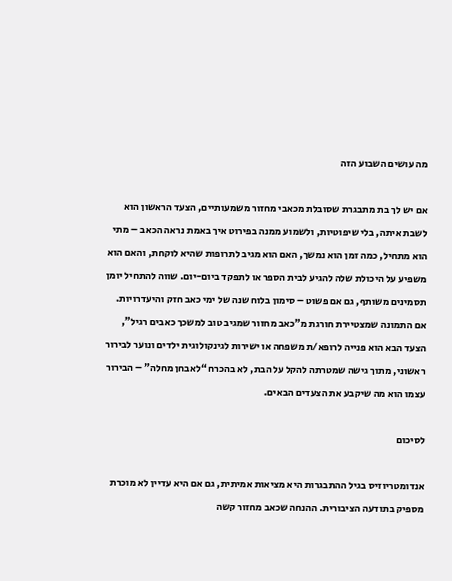מה עושים השבוע הזה

אם יש לך בת מתבגרת שסובלת מכאבי מחזור משמעותיים, הצעד הראשון הוא לשבת איתה, בלי שיפוטיות, ולשמוע ממנה בפירוט איך באמת נראה הכאב – מתי הוא מתחיל, כמה זמן הוא נמשך, האם הוא מגיב לתרופות שהיא לוקחת, והאם הוא משפיע על היכולת שלה להגיע לבית הספר או לתפקד ביום-יום. שווה להתחיל יומן תסמינים משותף, גם אם פשוט – סימון בלוח שנה של ימי כאב חזק והיעדרויות. אם התמונה שמצטיירת חורגת מ”כאב מחזור שמגיב טוב למשכך כאבים רגיל”, הצעד הבא הוא פנייה לרופא/ת משפחה או ישירות לגינקולוגית ילדים ונוער לבירור ראשוני, מתוך גישה שמטרתה להקל על הבת, לא בהכרח “לאבחן מחלה” – הבירור עצמו הוא מה שיקבע את הצעדים הבאים.

לסיכום

אנדומטריוזיס בגיל ההתבגרות היא מציאות אמיתית, גם אם היא עדיין לא מוכרת מספיק בתודעה הציבורית. ההנחה שכאב מחזור קשה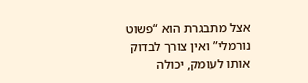אצל מתבגרת הוא “פשוט נורמלי” ואין צורך לבדוק אותו לעומק, יכולה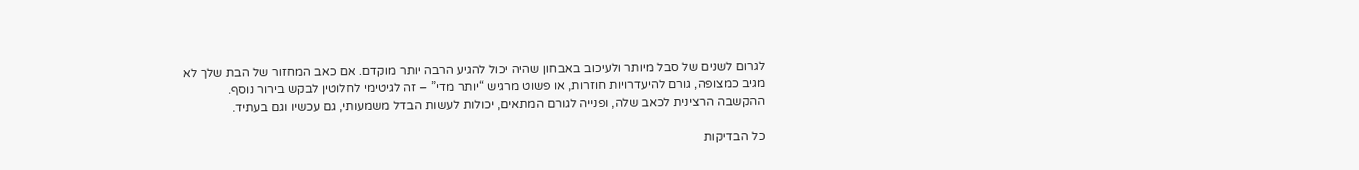לגרום לשנים של סבל מיותר ולעיכוב באבחון שהיה יכול להגיע הרבה יותר מוקדם. אם כאב המחזור של הבת שלך לא מגיב כמצופה, גורם להיעדרויות חוזרות, או פשוט מרגיש “יותר מדי” – זה לגיטימי לחלוטין לבקש בירור נוסף. ההקשבה הרצינית לכאב שלה, ופנייה לגורם המתאים, יכולות לעשות הבדל משמעותי, גם עכשיו וגם בעתיד.

כל הבדיקות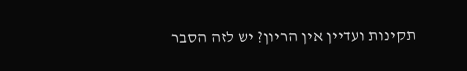תקינות ועדיין אין הריון? יש לזה הסבר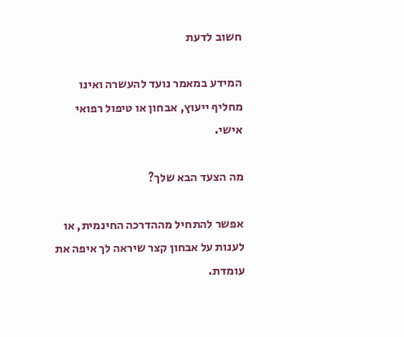חשוב לדעת

המידע במאמר נועד להעשרה ואינו מחליף ייעוץ, אבחון או טיפול רפואי אישי.

מה הצעד הבא שלך?

אפשר להתחיל מההדרכה החינמית, או לענות על אבחון קצר שיראה לך איפה את עומדת.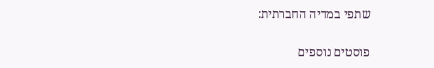שתפי במדיה החברתית:

פוסטים נוספים